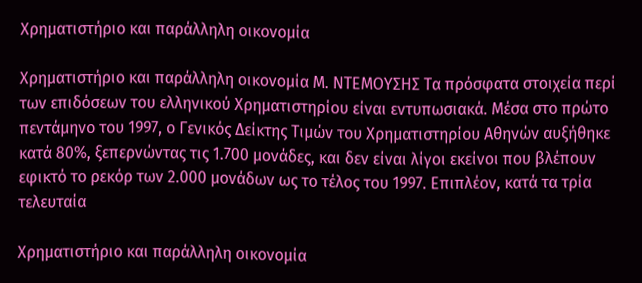Χρηματιστήριο και παράλληλη οικονομία

Χρηματιστήριο και παράλληλη οικονομία Μ. ΝΤΕΜΟΥΣΗΣ Τα πρόσφατα στοιχεία περί των επιδόσεων του ελληνικού Χρηματιστηρίου είναι εντυπωσιακά. Μέσα στο πρώτο πεντάμηνο του 1997, ο Γενικός Δείκτης Τιμών του Χρηματιστηρίου Αθηνών αυξήθηκε κατά 80%, ξεπερνώντας τις 1.700 μονάδες, και δεν είναι λίγοι εκείνοι που βλέπουν εφικτό το ρεκόρ των 2.000 μονάδων ως το τέλος του 1997. Επιπλέον, κατά τα τρία τελευταία

Χρηματιστήριο και παράλληλη οικονομία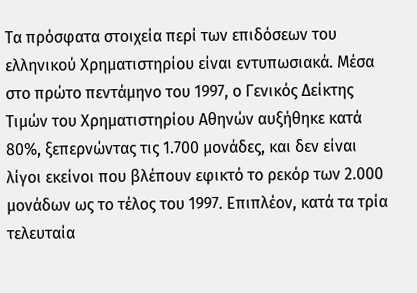Τα πρόσφατα στοιχεία περί των επιδόσεων του ελληνικού Χρηματιστηρίου είναι εντυπωσιακά. Μέσα στο πρώτο πεντάμηνο του 1997, ο Γενικός Δείκτης Τιμών του Χρηματιστηρίου Αθηνών αυξήθηκε κατά 80%, ξεπερνώντας τις 1.700 μονάδες, και δεν είναι λίγοι εκείνοι που βλέπουν εφικτό το ρεκόρ των 2.000 μονάδων ως το τέλος του 1997. Επιπλέον, κατά τα τρία τελευταία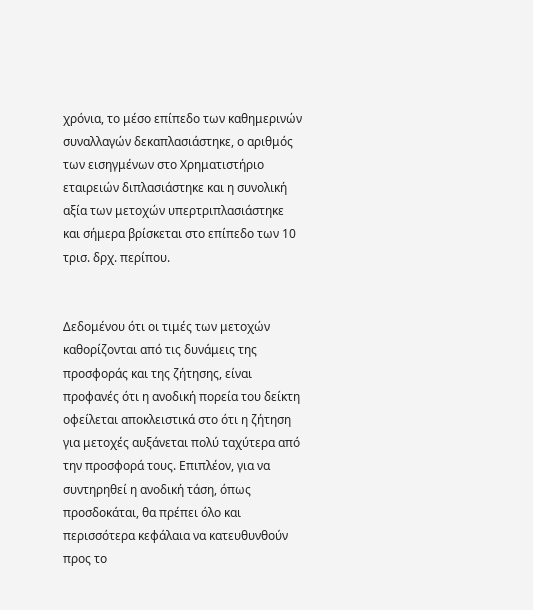χρόνια, το μέσο επίπεδο των καθημερινών συναλλαγών δεκαπλασιάστηκε, ο αριθμός των εισηγμένων στο Χρηματιστήριο εταιρειών διπλασιάστηκε και η συνολική αξία των μετοχών υπερτριπλασιάστηκε και σήμερα βρίσκεται στο επίπεδο των 10 τρισ. δρχ. περίπου.


Δεδομένου ότι οι τιμές των μετοχών καθορίζονται από τις δυνάμεις της προσφοράς και της ζήτησης, είναι προφανές ότι η ανοδική πορεία του δείκτη οφείλεται αποκλειστικά στο ότι η ζήτηση για μετοχές αυξάνεται πολύ ταχύτερα από την προσφορά τους. Επιπλέον, για να συντηρηθεί η ανοδική τάση, όπως προσδοκάται, θα πρέπει όλο και περισσότερα κεφάλαια να κατευθυνθούν προς το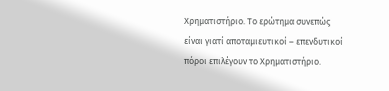Χρηματιστήριο. Το ερώτημα συνεπώς είναι γιατί αποταμιευτικοί – επενδυτικοί πόροι επιλέγουν το Χρηματιστήριο.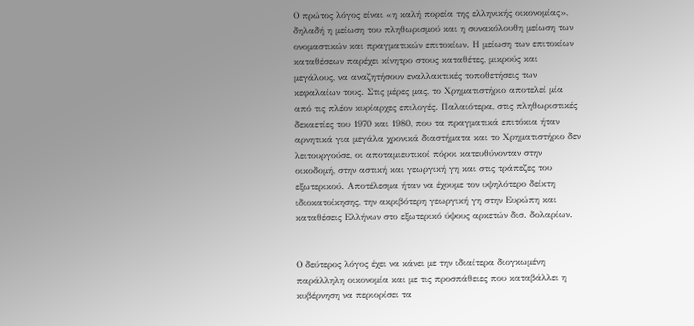Ο πρώτος λόγος είναι «η καλή πορεία της ελληνικής οικονομίας», δηλαδή η μείωση του πληθωρισμού και η συνακόλουθη μείωση των ονομαστικών και πραγματικών επιτοκίων. Η μείωση των επιτοκίων καταθέσεων παρέχει κίνητρο στους καταθέτες, μικρούς και μεγάλους, να αναζητήσουν εναλλακτικές τοποθετήσεις των κεφαλαίων τους. Στις μέρες μας, το Χρηματιστήριο αποτελεί μία από τις πλέον κυρίαρχες επιλογές. Παλαιότερα, στις πληθωριστικές δεκαετίες του 1970 και 1980, που τα πραγματικά επιτόκια ήταν αρνητικά για μεγάλα χρονικά διαστήματα και το Χρηματιστήριο δεν λειτουργούσε, οι αποταμιευτικοί πόροι κατευθύνονταν στην οικοδομή, στην αστική και γεωργική γη και στις τράπεζες του εξωτερικού. Αποτέλεσμα ήταν να έχουμε τον υψηλότερο δείκτη ιδιοκατοίκησης, την ακριβότερη γεωργική γη στην Ευρώπη και καταθέσεις Ελλήνων στο εξωτερικό ύψους αρκετών δισ. δολαρίων.


Ο δεύτερος λόγος έχει να κάνει με την ιδιαίτερα διογκωμένη παράλληλη οικονομία και με τις προσπάθειες που καταβάλλει η κυβέρνηση να περιορίσει τα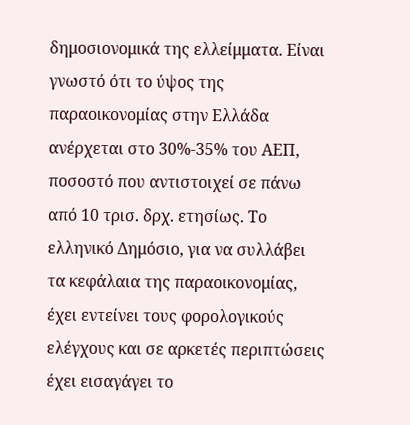δημοσιονομικά της ελλείμματα. Είναι γνωστό ότι το ύψος της παραοικονομίας στην Ελλάδα ανέρχεται στο 30%-35% του ΑΕΠ, ποσοστό που αντιστοιχεί σε πάνω από 10 τρισ. δρχ. ετησίως. Το ελληνικό Δημόσιο, για να συλλάβει τα κεφάλαια της παραοικονομίας, έχει εντείνει τους φορολογικούς ελέγχους και σε αρκετές περιπτώσεις έχει εισαγάγει το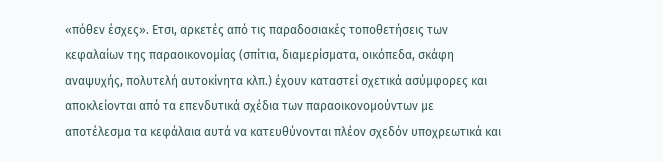«πόθεν έσχες». Ετσι, αρκετές από τις παραδοσιακές τοποθετήσεις των κεφαλαίων της παραοικονομίας (σπίτια, διαμερίσματα, οικόπεδα, σκάφη αναψυχής, πολυτελή αυτοκίνητα κλπ.) έχουν καταστεί σχετικά ασύμφορες και αποκλείονται από τα επενδυτικά σχέδια των παραοικονομούντων με αποτέλεσμα τα κεφάλαια αυτά να κατευθύνονται πλέον σχεδόν υποχρεωτικά και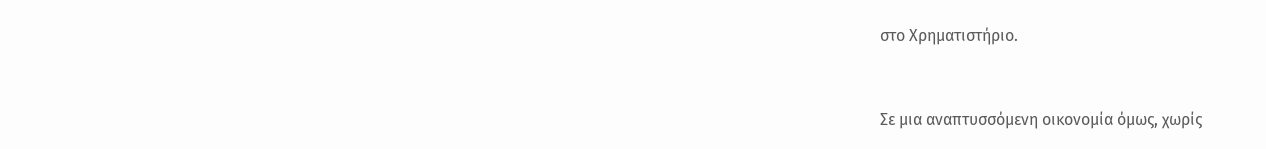στο Χρηματιστήριο.


Σε μια αναπτυσσόμενη οικονομία όμως, χωρίς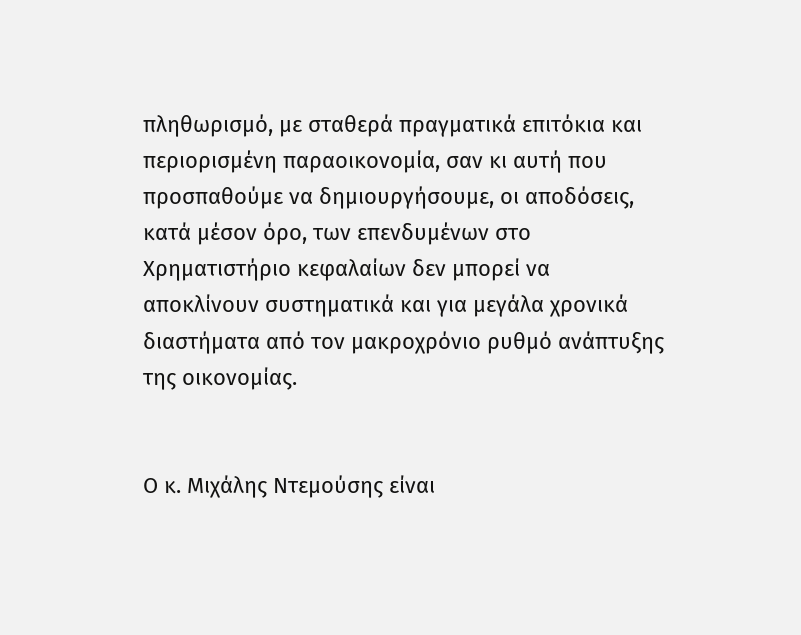πληθωρισμό, με σταθερά πραγματικά επιτόκια και περιορισμένη παραοικονομία, σαν κι αυτή που προσπαθούμε να δημιουργήσουμε, οι αποδόσεις, κατά μέσον όρο, των επενδυμένων στο Χρηματιστήριο κεφαλαίων δεν μπορεί να αποκλίνουν συστηματικά και για μεγάλα χρονικά διαστήματα από τον μακροχρόνιο ρυθμό ανάπτυξης της οικονομίας.


Ο κ. Μιχάλης Ντεμούσης είναι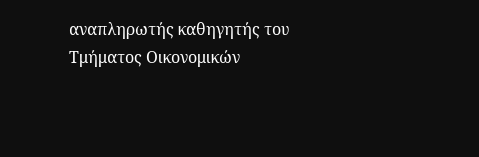αναπληρωτής καθηγητής του Τμήματος Οικονομικών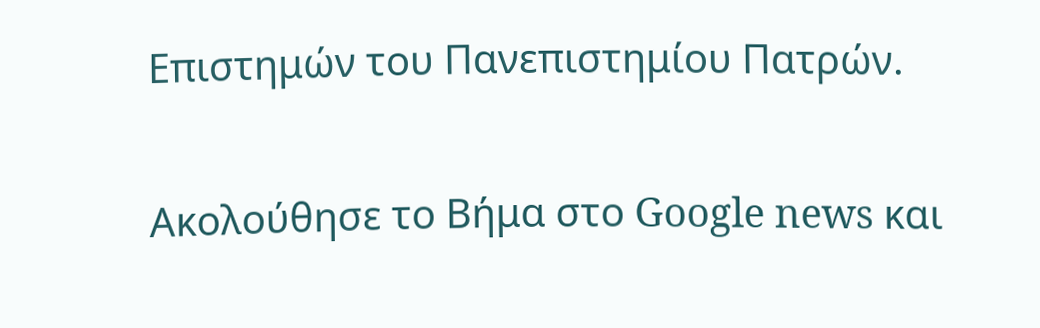Επιστημών του Πανεπιστημίου Πατρών.

Ακολούθησε το Βήμα στο Google news και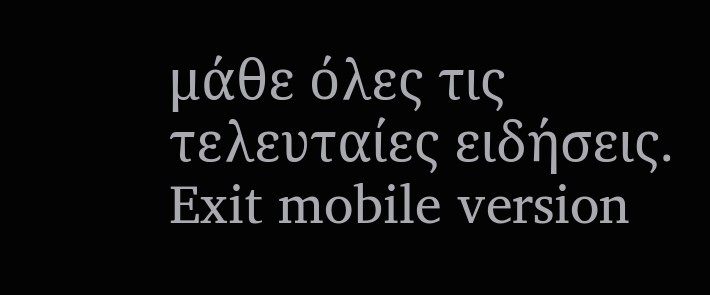μάθε όλες τις τελευταίες ειδήσεις.
Exit mobile version